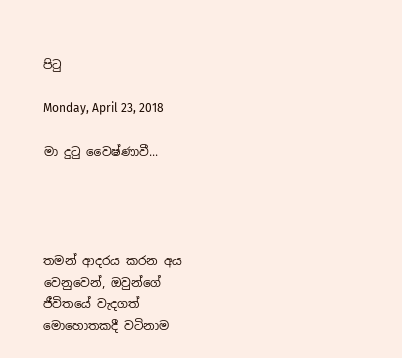පිටු

Monday, April 23, 2018

මා දුටු වෛෂ්ණාවී...




තමන් ආදරය කරන අය වෙනුවෙන්, ඔවුන්ගේ ජීවිතයේ වැදගත් මොහොතකදී වටිනාම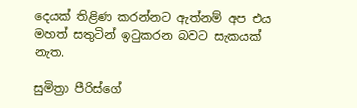දෙයක් තිළිණ කරන්නට ඇත්නම් අප එය මහත් සතුටින් ඉටුකරන බවට සැකයක් නැත.

සුමිත්‍රා පීරිස්ගේ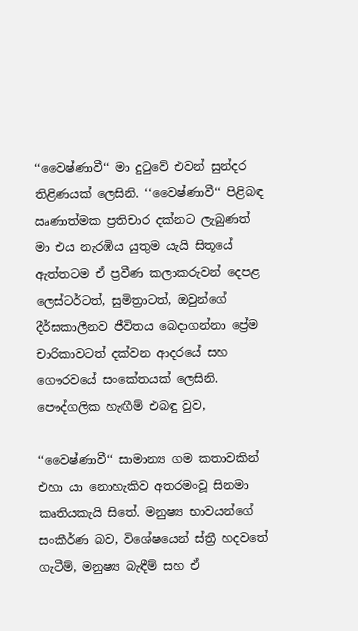‘‘වෛෂ්ණාවී‘‘ මා දුටුවේ එවන් සුන්දර තිළිණයක් ලෙසිනි. ‘‘වෛෂ්ණාවී‘‘ පිළිබඳ ඍණාත්මක ප්‍රතිචාර දක්නට ලැබුණත් මා එය නැරඹිය යුතුම යැයි සිතූයේ ඇත්තටම ඒ ප්‍රවීණ කලාකරුවන් දෙපළ ලෙස්ටර්ටත්, සුමිත්‍රාටත්, ඔවුන්ගේ දීර්ඝකාලීනව ජීවිතය බෙදාගන්නා ප්‍රේම චාරිකාවටත් දක්වන ආදරයේ සහ ගෞරවයේ සංකේතයක් ලෙසිනි.
පෞද්ගලික හැඟීම් එබඳු වුව,

‘‘වෛෂ්ණාවී‘‘ සාමාන්‍ය ගම කතාවකින් එහා යා නොහැකිව අතරමංවූ සිනමා කෘතියකැයි සිතේ. මනුෂ්‍ය භාවයන්ගේ සංකීර්ණ බව, විශේෂයෙන් ස්ත්‍රී හදවතේ ගැටීම්, මනුෂ්‍ය බැඳීම් සහ ඒ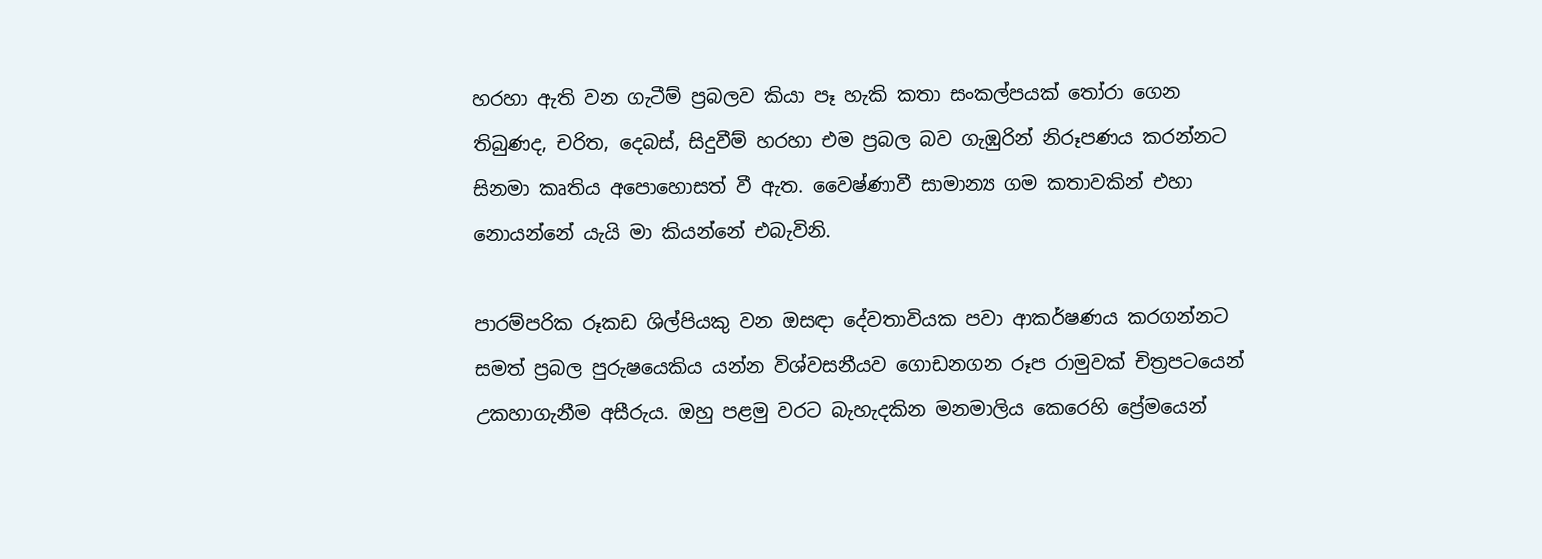හරහා ඇති වන ගැටීම් ප්‍රබලව කියා පෑ හැකි කතා සංකල්පයක් තෝරා ගෙන තිබුණද, චරිත, දෙබස්, සිදුවීම් හරහා එම ප්‍රබල බව ගැඹුරින් නිරූපණය කරන්නට සිනමා කෘතිය අපොහොසත් වී ඇත. වෛෂ්ණාවී සාමාන්‍ය ගම කතාවකින් එහා නොයන්නේ යැයි මා කියන්නේ එබැවිනි.

පාරම්පරික රූකඩ ශිල්පියකු වන ඔසඳා දේවතාවියක පවා ආකර්ෂණය කරගන්නට සමත් ප්‍රබල පුරුෂයෙකිය යන්න විශ්වසනීයව ගොඩනගන රූප රාමුවක් චිත්‍රපටයෙන් උකහාගැනීම අසීරුය. ඔහු පළමු වරට බැහැදකින මනමාලිය කෙරෙහි ප්‍රේමයෙන්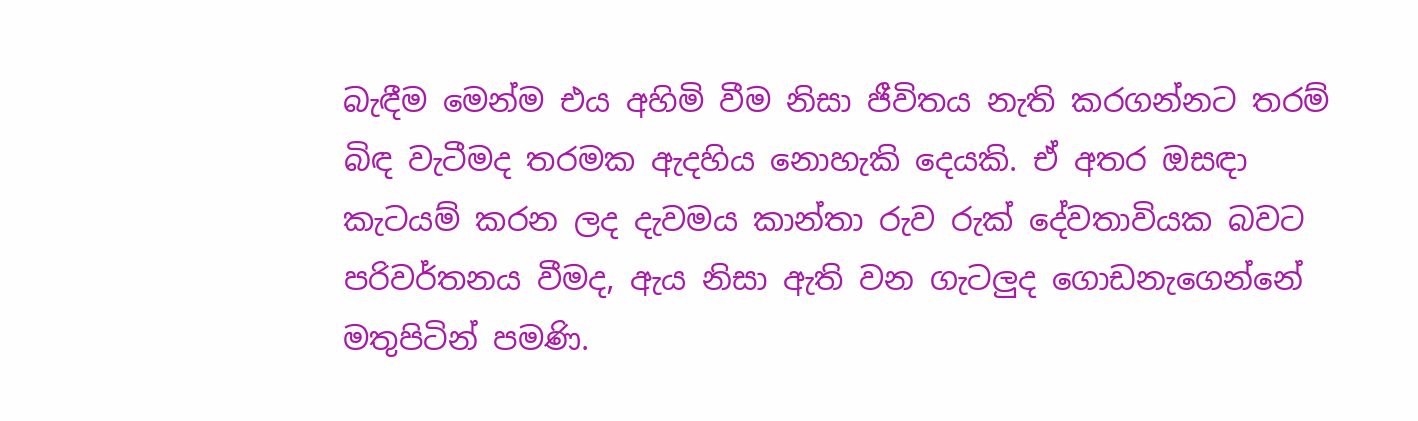බැඳීම මෙන්ම එය අහිමි වීම නිසා ජීවිතය නැති කරගන්නට තරම් බිඳ වැටීමද තරමක ඇදහිය නොහැකි දෙයකි. ඒ අතර ඔසඳා කැටයම් කරන ලද දැවමය කාන්තා රුව රුක් දේවතාවියක බවට පරිවර්තනය වීමද, ඇය නිසා ඇති වන ගැටලුද ගොඩනැගෙන්නේ මතුපිටින් පමණි.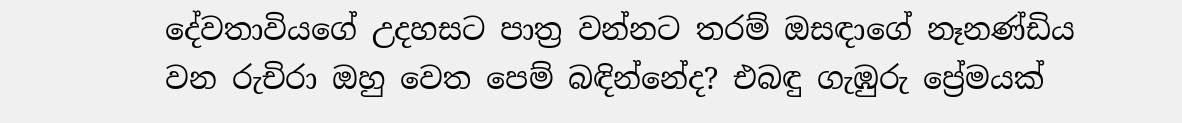දේවතාවියගේ උදහසට පාත්‍ර වන්නට තරම් ඔසඳාගේ නෑනණ්ඩිය වන රුචිරා ඔහු වෙත පෙම් බඳින්නේද? එබඳු ගැඹුරු ප්‍රේමයක්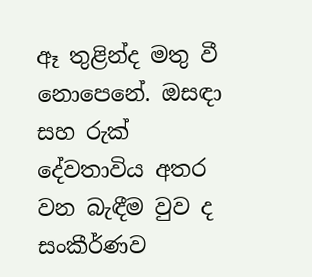ඈ තුළින්ද මතු වී නොපෙනේ. ඔසඳා සහ රුක් දේවතාවිය අතර වන බැඳීම වුව ද සංකීර්ණව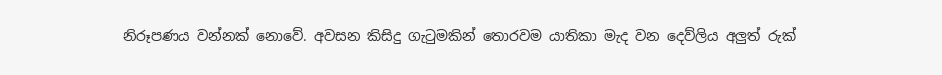නිරූපණය වන්නක් නොවේ. අවසන කිසිදු ගැටුමකින් තොරවම යාතිකා මැද වන දෙව්ලිය අලුත් රුක්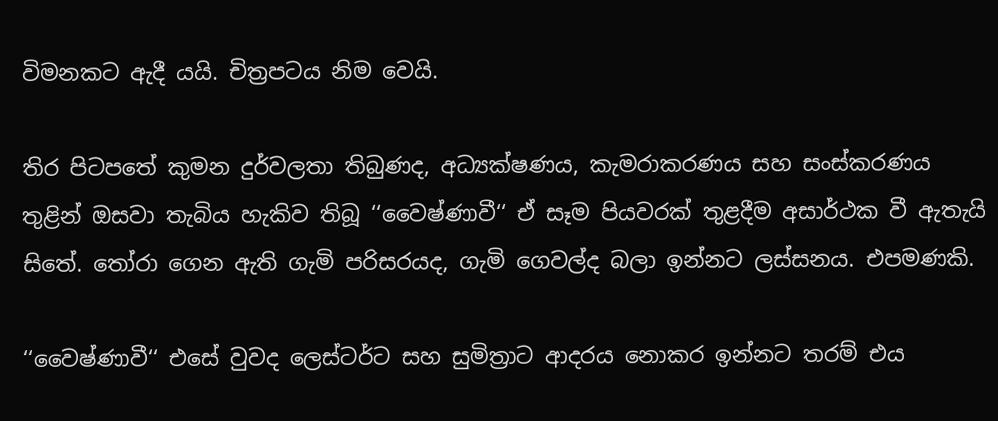විමනකට ඇදී යයි. චිත්‍රපටය නිම වෙයි.

තිර පිටපතේ කුමන දුර්වලතා තිබුණද, අධ්‍යක්ෂණය, කැමරාකරණය සහ සංස්කරණය තුළින් ඔසවා තැබිය හැකිව තිබූ ‘‘වෛෂ්ණාවී‘‘ ඒ සෑම පියවරක් තුළදීම අසාර්ථක වී ඇතැයි සිතේ. තෝරා ගෙන ඇති ගැමි පරිසරයද, ගැමි ගෙවල්ද බලා ඉන්නට ලස්සනය. එපමණකි.

‘‘වෛෂ්ණාවී‘‘ එසේ වුවද ලෙස්ටර්ට සහ සුමිත්‍රාට ආදරය නොකර ඉන්නට තරම් එය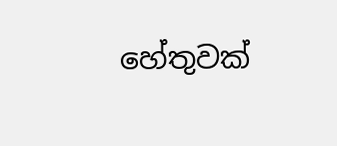හේතුවක්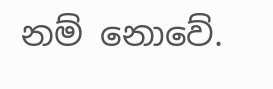නම් නොවේ.